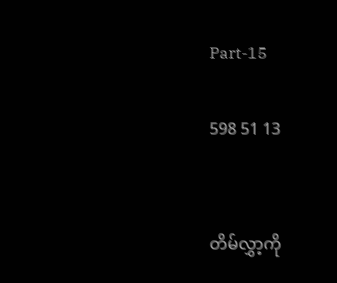Part-15

598 51 13


တိမ်လွှာ့ကို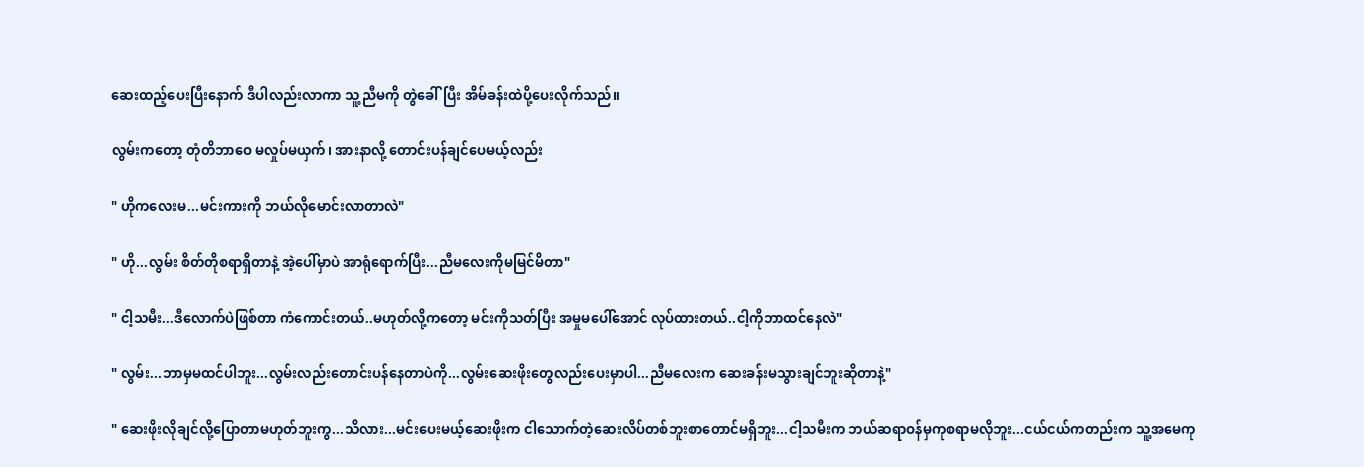ဆေးထည့်ပေးပြီးနောက် ဒီပါလည်းလာကာ သူ့ညီမကို တွဲခေါ်ပြီး အိမ်ခန်းထဲပို့ပေးလိုက်သည်။

လွမ်းကတော့ တုံတိဘာဝေ မလှုပ်မယှက်၊ အားနာလို့ တောင်းပန်ချင်ပေမယ့်လည်း

" ဟိုကလေးမ...မင်းကားကို ဘယ်လိုမောင်းလာတာလဲ"

" ဟို...လွမ်း စိတ်တိုစရာရှိတာနဲ့ အဲ့ပေါ်မှာပဲ အာရုံရောက်ပြီး...ညီမလေးကိုမမြင်မိတာ"

" ငါ့သမီး...ဒီလောက်ပဲဖြစ်တာ ကံကောင်းတယ်..မဟုတ်လို့ကတော့ မင်းကိုသတ်ပြီး အမှုမပေါ်အောင် လုပ်ထားတယ်..ငါ့ကိုဘာထင်နေလဲ"

" လွမ်း...ဘာမှမထင်ပါဘူး...လွမ်းလည်းတောင်းပန်နေတာပဲကို...လွမ်းဆေးဖိုးတွေလည်းပေးမှာပါ...ညီမလေးက ဆေးခန်းမသွားချင်ဘူးဆိုတာနဲ့"

" ဆေးဖိုးလိုချင်လို့ပြောတာမဟုတ်ဘူးကွ...သိလား...မင်းပေးမယ့်ဆေးဖိုးက ငါသောက်တဲ့ဆေးလိပ်တစ်ဘူးစာတောင်မရှိဘူး...ငါ့သမီးက ဘယ်ဆရာဝန်မှကုစရာမလိုဘူး...ငယ်ငယ်ကတည်းက သူ့အမေကု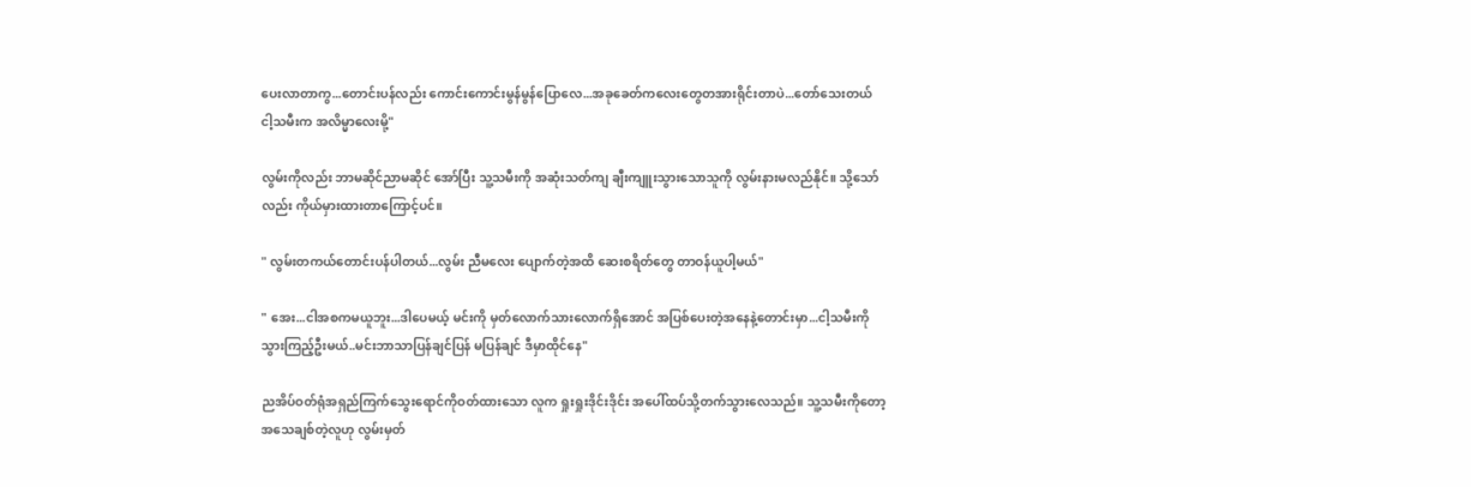ပေးလာတာကွ...တောင်းပန်လည်း ကောင်းကောင်းမွန်မွန်ပြောလေ...အခုခေတ်ကလေးတွေတအားရိုင်းတာပဲ...တော်သေးတယ် ငါ့သမီးက အလိမ္မာလေးမို့"

လွမ်းကိုလည်း ဘာမဆိုင်ညာမဆိုင် အော်ပြီး သူ့သမီးကို အဆုံးသတ်ကျ ချီးကျူးသွားသောသူကို လွမ်းနားမလည်နိုင်။ သို့သော်လည်း ကိုယ်မှားထားတာကြောင့်ပင်။

" လွမ်းတကယ်တောင်းပန်ပါတယ်...လွမ်း ညီမလေး ပျောက်တဲ့အထိ ဆေးစရိတ်တွေ တာဝန်ယူပါ့မယ်"

" အေး...ငါအစကမယူဘူး...ဒါပေမယ့် မင်းကို မှတ်လောက်သားလောက်ရှိအောင် အပြစ်ပေးတဲ့အနေနဲ့တောင်းမှာ...ငါ့သမီးကို သွားကြည့်ဦးမယ်..မင်းဘာသာပြန်ချင်ပြန် မပြန်ချင် ဒီမှာထိုင်နေ"

ညအိပ်ဝတ်ရုံအရှည်ကြက်သွေးရောင်ကိုဝတ်ထားသော လူက ရှုးရှုးဒိုင်းဒိုင်း အပေါ်ထပ်သို့တက်သွားလေသည်။ သူ့သမီးကိုတော့ အသေချစ်တဲ့လူဟု လွမ်းမှတ်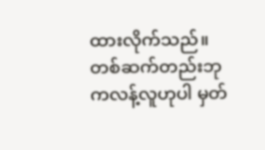ထားလိုက်သည်။ တစ်ဆက်တည်းဘုကလန့်လူဟုပါ မှတ်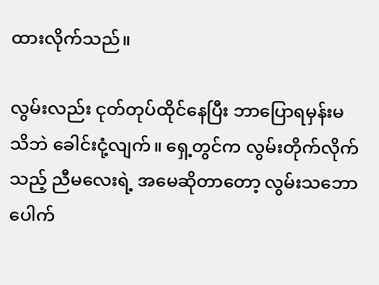ထားလိုက်သည်။

လွမ်းလည်း ငုတ်တုပ်ထိုင်နေပြီး ဘာပြောရမှန်းမသိဘဲ ခေါင်းငုံ့လျက်။ ရှေ့တွင်က လွမ်းတိုက်လိုက်သည့် ညီမလေးရဲ့ အမေဆိုတာတော့ လွမ်းသဘောပေါက်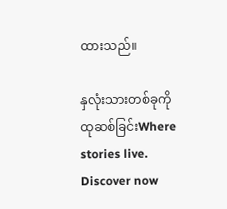ထားသည်။

နှလုံးသားတစ်ခုကို ထုဆစ်ခြင်းWhere stories live. Discover now